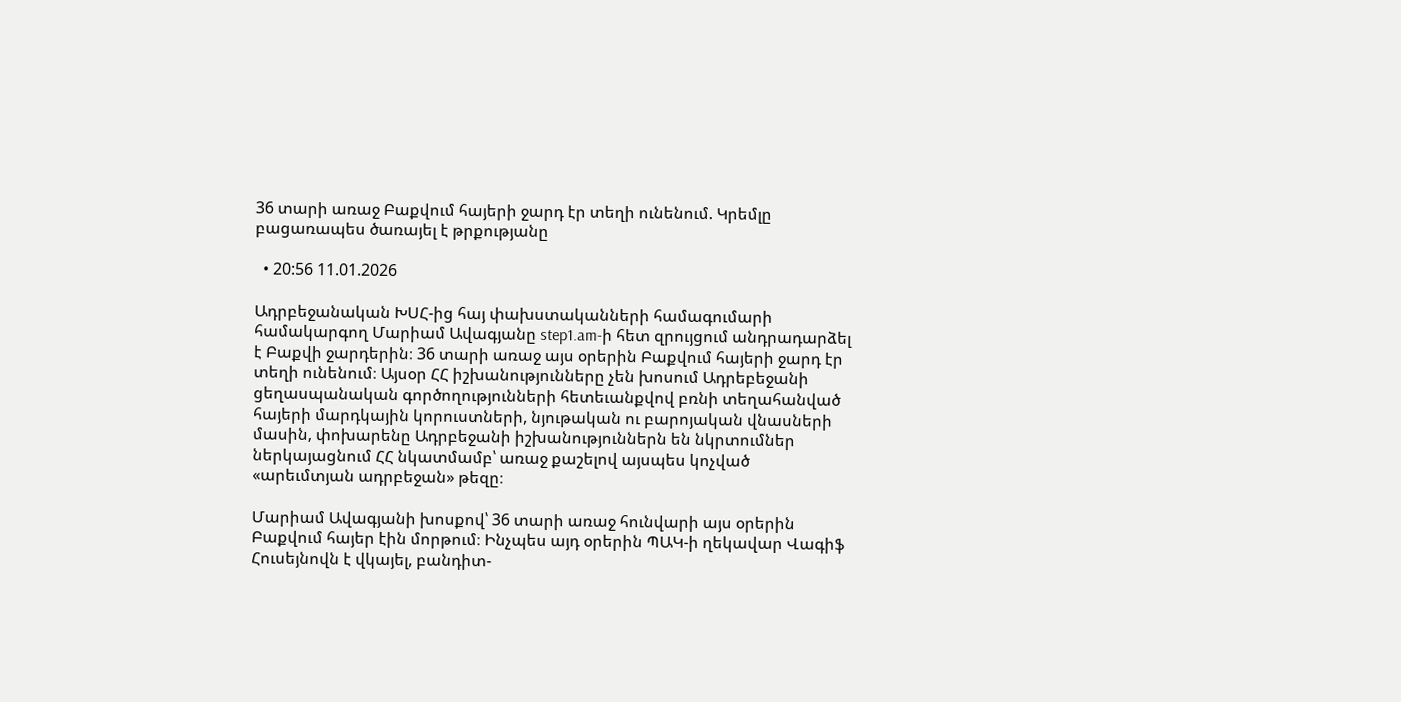36 տարի առաջ Բաքվում հայերի ջարդ էր տեղի ունենում. Կրեմլը բացառապես ծառայել է թրքությանը

  • 20:56 11.01.2026

Ադրբեջանական ԽՍՀ-ից հայ փախստականների համագումարի համակարգող Մարիամ Ավագյանը step1.am-ի հետ զրույցում անդրադարձել է Բաքվի ջարդերին։ 36 տարի առաջ այս օրերին Բաքվում հայերի ջարդ էր տեղի ունենում։ Այսօր ՀՀ իշխանությունները չեն խոսում Ադրեբեջանի ցեղասպանական գործողությունների հետեւանքվով բռնի տեղահանված հայերի մարդկային կորուստների, նյութական ու բարոյական վնասների մասին, փոխարենը Ադրբեջանի իշխանություններն են նկրտումներ ներկայացնում ՀՀ նկատմամբ՝ առաջ քաշելով այսպես կոչված «արեւմտյան ադրբեջան» թեզը։

Մարիամ Ավագյանի խոսքով՝ 36 տարի առաջ հունվարի այս օրերին Բաքվում հայեր էին մորթում։ Ինչպես այդ օրերին ՊԱԿ-ի ղեկավար Վագիֆ Հուսեյնովն է վկայել, բանդիտ-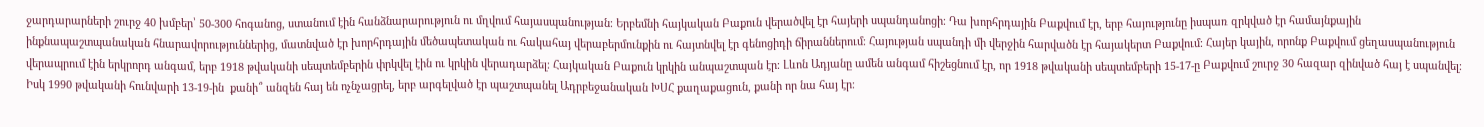ջարդարարների շուրջ 40 խմբեր՝ 50-300 հոգանոց, ստանում էին հանձնարարություն ու մղվում հայասպանության։ Երբեմնի հայկական Բաքուն վերածվել էր հայերի սպանդանոցի։ Դա խորհրդային Բաքվում էր, երբ հայությունը իսպառ զրկված էր համայնքային ինքնապաշտպանական հնարավորություններից, մատնված էր խորհրդային մեծապետական ու հակահայ վերաբերմունքին ու հայտնվել էր գենոցիդի ճիրաններում։ Հայության սպանդի մի վերջին հարվածն էր հայակերտ Բաքվում։ Հայեր կային, որոնք Բաքվում ցեղասպանություն վերապրում էին երկրորդ անգամ, երբ 1918 թվականի սեպտեմբերին փրկվել էին ու կրկին վերադարձել։ Հայկական Բաքուն կրկին անպաշտպան էր։ Լևոն Ադյանը ամեն անգամ հիշեցնում էր, որ 1918 թվականի սեպտեմբերի 15-17-ը Բաքվում շուրջ 30 հազար զինված հայ է սպանվել։ Իսկ 1990 թվականի հունվարի 13-19-ին  քանի՞ անզեն հայ են ոչնչացրել, երբ արգելված էր պաշտպանել Ադրբեջանական ԽՍՀ քաղաքացուն, քանի որ նա հայ էր։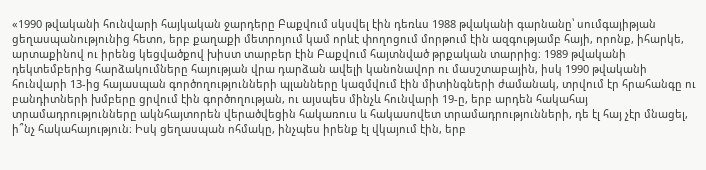«1990 թվականի հունվարի հայկական ջարդերը Բաքվում սկսվել էին դեռևս 1988 թվականի գարնանը՝ սումգայիթյան ցեղասպանությունից հետո, երբ քաղաքի մետրոյում կամ որևէ փողոցում մորթում էին ազգությամբ հայի, որոնք, իհարկե, արտաքինով ու իրենց կեցվածքով խիստ տարբեր էին Բաքվում հայտնված թրքական տարրից։ 1989 թվականի դեկտեմբերից հարձակումները հայության վրա դարձան ավելի կանոնավոր ու մասշտաբային, իսկ 1990 թվականի հունվարի 13-ից հայասպան գործողությունների պլանները կազմվում էին միտինգների ժամանակ, տրվում էր հրահանգը ու բանդիտների խմբերը ցրվում էին գործողության, ու այսպես մինչև հունվարի 19-ը, երբ արդեն հակահայ տրամադրությունները ակնհայտորեն վերածվեցին հակառուս և հակասովետ տրամադրությունների, դե էլ հայ չէր մնացել, ի՞նչ հակահայություն։ Իսկ ցեղասպան ոհմակը, ինչպես իրենք էլ վկայում էին, երբ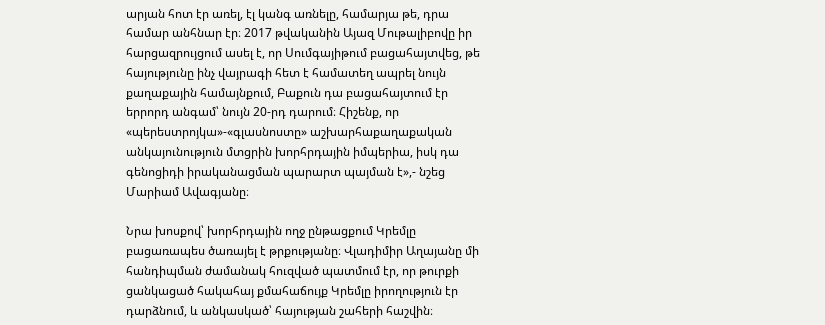արյան հոտ էր առել, էլ կանգ առնելը, համարյա թե, դրա համար անհնար էր։ 2017 թվականին Այազ Մութալիբովը իր հարցազրույցում ասել է, որ Սումգայիթում բացահայտվեց, թե հայությունը ինչ վայրագի հետ է համատեղ ապրել նույն քաղաքային համայնքում, Բաքուն դա բացահայտում էր երրորդ անգամ՝ նույն 20-րդ դարում։ Հիշենք, որ «պերեստրոյկա»-«գլասնոստը» աշխարհաքաղաքական անկայունություն մտցրին խորհրդային իմպերիա, իսկ դա գենոցիդի իրականացման պարարտ պայման է»,- նշեց Մարիամ Ավագյանը։

Նրա խոսքով՝ խորհրդային ողջ ընթացքում Կրեմլը բացառապես ծառայել է թրքությանը։ Վլադիմիր Աղայանը մի հանդիպման ժամանակ հուզված պատմում էր, որ թուրքի ցանկացած հակահայ քմահաճույք Կրեմլը իրողություն էր դարձնում, և անկասկած՝ հայության շահերի հաշվին։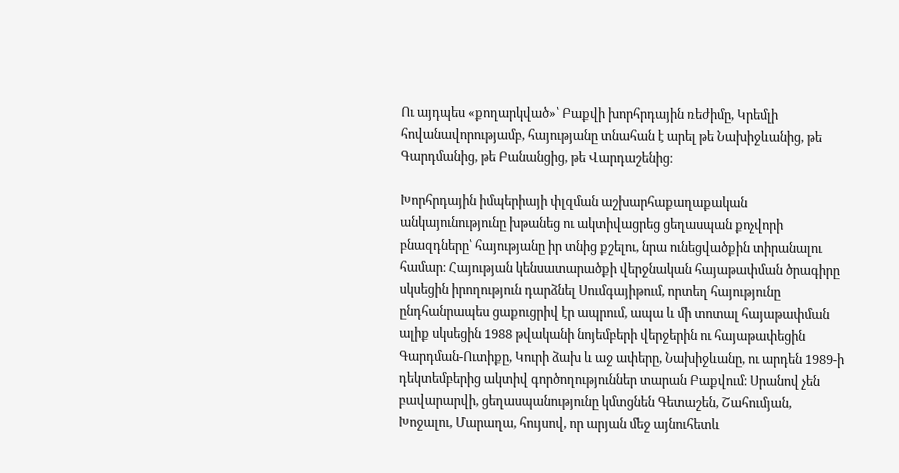Ու այդպես «քողարկված»՝ Բաքվի խորհրդային ռեժիմը, Կրեմլի հովանավորությամբ, հայությանը տնահան է արել թե Նախիջևանից, թե Գարդմանից, թե Բանանցից, թե Վարդաշենից։

Խորհրդային իմպերիայի փլզման աշխարհաքաղաքական անկայունությունը խթանեց ու ակտիվացրեց ցեղասպան քոչվորի բնազդները՝ հայությանը իր տնից քշելու, նրա ունեցվածքին տիրանալու համար։ Հայության կենսատարածքի վերջնական հայաթափման ծրագիրը սկսեցին իրողություն դարձնել Սումգայիթում, որտեղ հայությունը ընդհանրապես ցաքուցրիվ էր ապրում, ապա և մի տոտալ հայաթափման ալիք սկսեցին 1988 թվականի նոյեմբերի վերջերին ու հայաթափեցին Գարդման-Ուտիքը, Կուրի ձախ և աջ ափերը, Նախիջևանը, ու արդեն 1989-ի դեկտեմբերից ակտիվ գործողություններ տարան Բաքվում։ Սրանով չեն բավարարվի, ցեղասպանությունը կմտցնեն Գետաշեն, Շահումյան, Խոջալու, Մարաղա, հույսով, որ արյան մեջ այնուհետև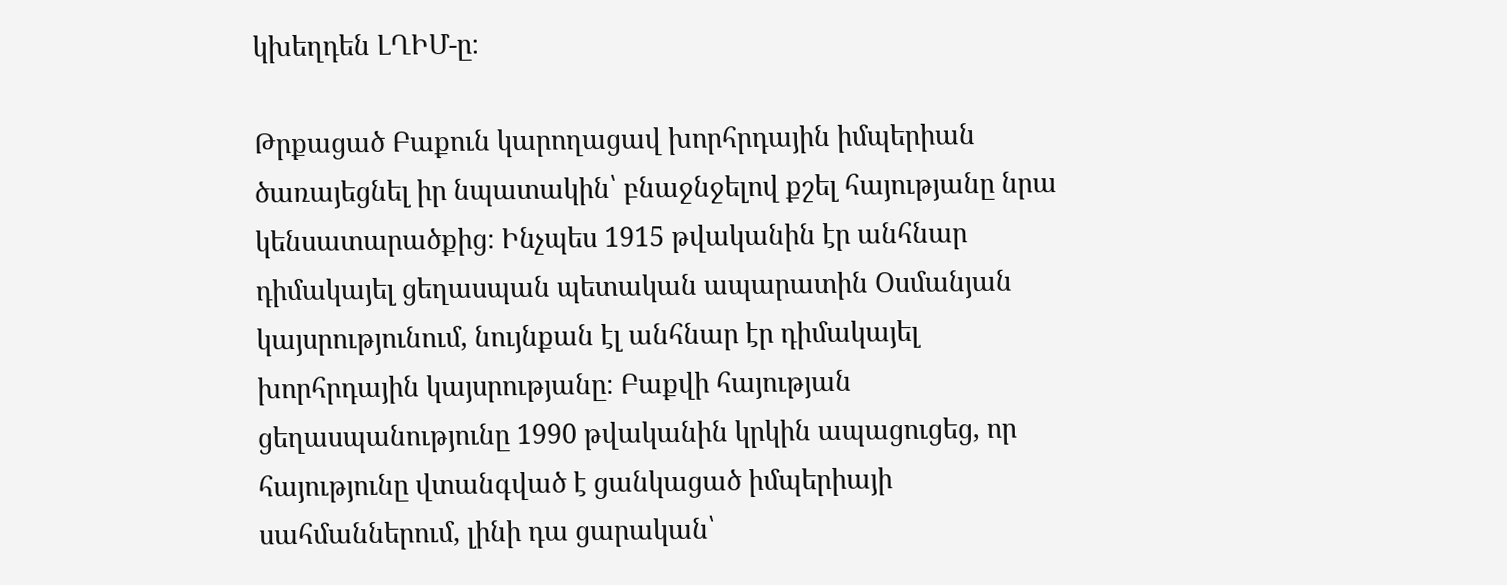կխեղդեն ԼՂԻՄ-ը։

Թրքացած Բաքուն կարողացավ խորհրդային իմպերիան ծառայեցնել իր նպատակին՝ բնաջնջելով քշել հայությանը նրա կենսատարածքից։ Ինչպես 1915 թվականին էր անհնար դիմակայել ցեղասպան պետական ապարատին Օսմանյան կայսրությունում, նույնքան էլ անհնար էր դիմակայել խորհրդային կայսրությանը։ Բաքվի հայության ցեղասպանությունը 1990 թվականին կրկին ապացուցեց, որ հայությունը վտանգված է ցանկացած իմպերիայի սահմաններում, լինի դա ցարական՝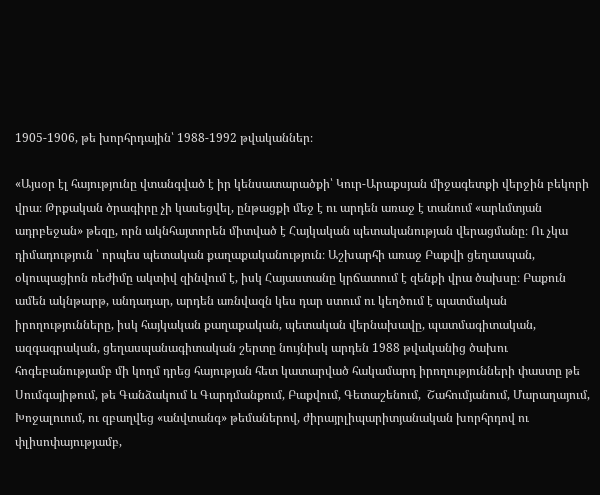1905-1906, թե խորհրդային՝ 1988-1992 թվականներ։

«Այսօր էլ հայությունը վտանգված է իր կենսատարածքի՝ Կուր-Արաքսյան միջագետքի վերջին բեկորի վրա։ Թրքական ծրագիրը չի կասեցվել, ընթացքի մեջ է ու արդեն առաջ է տանում «արևմտյան ադրբեջան» թեզը, որն ակնհայտորեն միտված է Հայկական պետականության վերացմանը։ Ու չկա դիմադություն ՝ որպես պետական քաղաքականություն։ Աշխարհի առաջ Բաքվի ցեղասպան, օկուպացիոն ռեժիմը ակտիվ զինվում է, իսկ Հայաստանը կրճատում է զենքի վրա ծախսը։ Բաքուն ամեն ակնթարթ, անդադար, արդեն առնվազն կես դար ստում ու կեղծում է պատմական իրողությունները, իսկ հայկական քաղաքական, պետական վերնախավը, պատմագիտական, ազգագրական, ցեղասպանագիտական շերտը նույնիսկ արդեն 1988 թվականից ծախու հոգեբանությամբ մի կողմ դրեց հայության հետ կատարված հակամարդ իրողությունների փաստը թե Սումգայիթում, թե Գանձակում և Գարդմանքում, Բաքվում, Գետաշենում,  Շահումյանում, Մարաղայում, Խոջալուում, ու զբաղվեց «անվտանգ» թեմաներով, ժիրայրլիպարիտյանական խորհրդով ու փլիսոփայությամբ,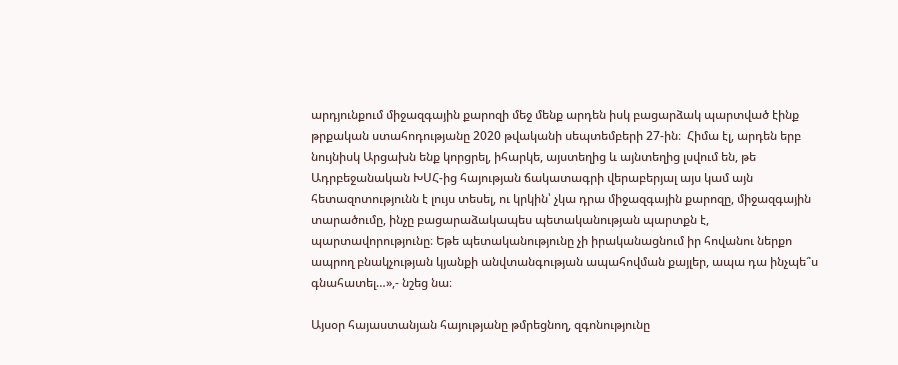արդյունքում միջազգային քարոզի մեջ մենք արդեն իսկ բացարձակ պարտված էինք թրքական ստահոդությանը 2020 թվականի սեպտեմբերի 27-ին։  Հիմա էլ, արդեն երբ նույնիսկ Արցախն ենք կորցրել, իհարկե, այստեղից և այնտեղից լսվում են, թե Ադրբեջանական ԽՍՀ-ից հայության ճակատագրի վերաբերյալ այս կամ այն հետազոտությունն է լույս տեսել, ու կրկին՝ չկա դրա միջազգային քարոզը, միջազգային տարածումը, ինչը բացարաձակապես պետականության պարտքն է, պարտավորությունը։ Եթե պետականությունը չի իրականացնում իր հովանու ներքո ապրող բնակչության կյանքի անվտանգության ապահովման քայլեր, ապա դա ինչպե՞ս գնահատել…»,- նշեց նա։

Այսօր հայաստանյան հայությանը թմրեցնող, զգոնությունը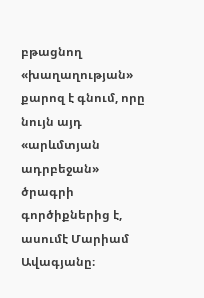բթացնող «խաղաղության» քարոզ է գնում, որը նույն այդ «արևմտյան ադրբեջան»  ծրագրի գործիքներից է, ասումէ Մարիամ Ավագյանը։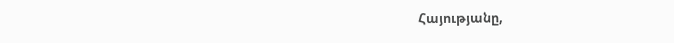Հայությանը,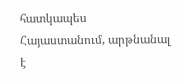հատկապես Հայաստանում, արթնանալ է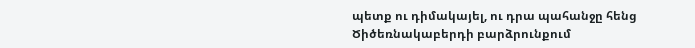պետք ու դիմակայել, ու դրա պահանջը հենց Ծիծեռնակաբերդի բարձրունքում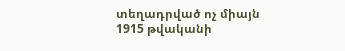տեղադրված ոչ միայն 1915 թվականի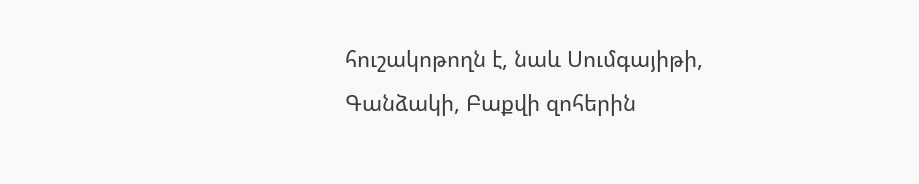հուշակոթողն է, նաև Սումգայիթի, Գանձակի, Բաքվի զոհերին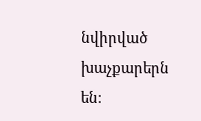նվիրված խաչքարերն են։